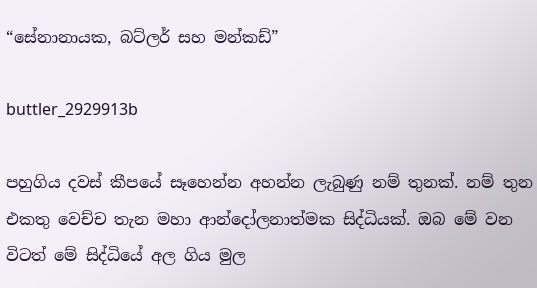“සේනානායක, බට්ලර් සහ මන්කඩ්”

buttler_2929913b

පහුගිය දවස් කීපයේ සෑහෙන්න අහන්න ලැබුණු නම් තුනක්. නම් තුන එකතු වෙච්ච තැන මහා ආන්දෝලනාත්මක සිද්ධියක්. ඔබ මේ වන විටත් මේ සිද්ධියේ අල ගිය මුල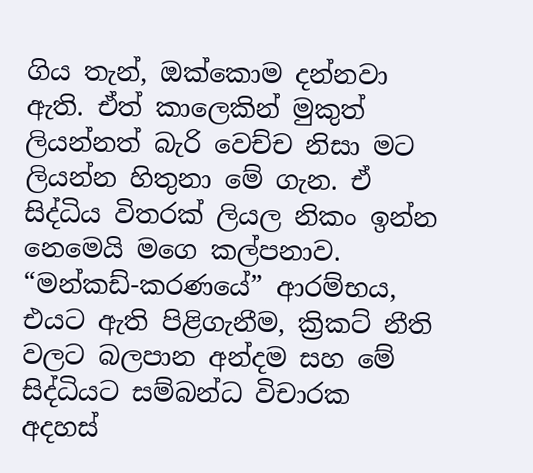ගිය තැන්, ඔක්කොම දන්නවා ඇති. ඒත් කාලෙකින් මුකුත් ලියන්නත් බැරි වෙච්ච නිසා මට ලියන්න හිතුනා මේ ගැන. ඒ සිද්ධිය විතරක් ලියල නිකං ඉන්න නෙමෙයි මගෙ කල්පනාව. “මන්කඩ්-කරණයේ” ආරම්භය, එයට ඇති පිළිගැනීම, ක්‍රිකට් නීති වලට බලපාන අන්දම සහ මේ සිද්ධියට සම්බන්ධ විචාරක අදහස්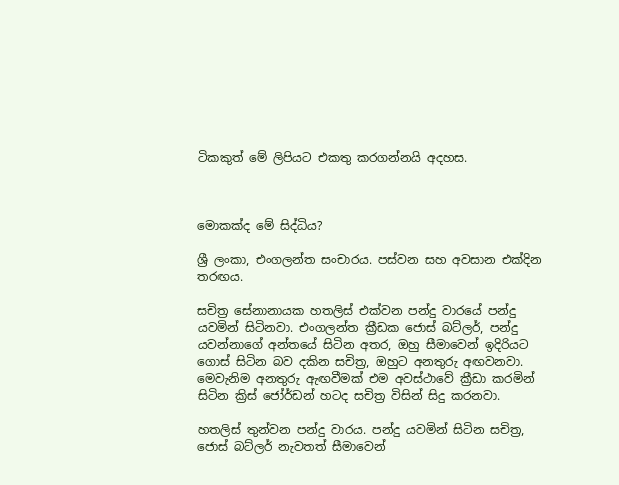ටිකකුත් මේ ලිපියට එකතු කරගන්නයි අදහස.



මොකක්ද මේ සිද්ධිය?

ශ්‍රී ලංකා, එංගලන්ත සංචාරය. පස්වන සහ අවසාන එක්දින තරඟය.

සචිත්‍ර සේනානායක හතලිස් එක්වන පන්දු වාරයේ පන්දු යවමින් සිටිනවා. එංගලන්ත ක්‍රීඩක ජොස් බට්ලර්, පන්දු යවන්නාගේ අන්තයේ සිටින අතර, ඔහු සීමාවෙන් ඉදිරියට ගොස් සිටින බව දකින සචිත්‍ර, ඔහුට අනතුරු අඟවනවා. මෙවැනිම අනතුරු ඇඟවීමක් එම අවස්ථාවේ ක්‍රීඩා කරමින් සිටින ක්‍රිස් ජෝර්ඩන් හටද සචිත්‍ර විසින් සිදු කරනවා.

හතලිස් තුන්වන පන්දු වාරය. පන්දු යවමින් සිටින සචිත්‍ර, ජොස් බට්ලර් නැවතත් සීමාවෙන්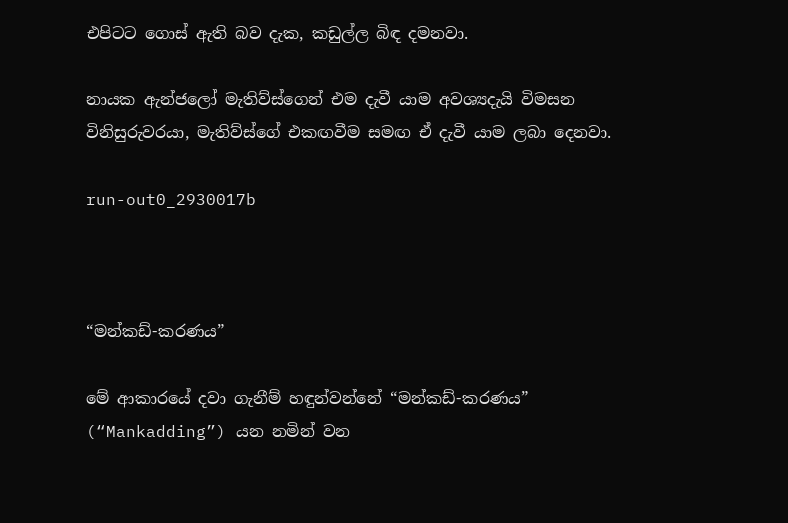එපිටට ගොස් ඇති බව දැක, කඩුල්ල බිඳ දමනවා.

නායක ඇන්ජලෝ මැතිව්ස්ගෙන් එම දැවී යාම අවශ්‍යදැයි විමසන විනිසුරුවරයා, මැතිව්ස්ගේ එකඟවීම සමඟ ඒ දැවී යාම ලබා දෙනවා.

run-out0_2930017b



“මන්කඩ්-කරණය”

මේ ආකාරයේ දවා ගැනීම් හඳුන්වන්නේ “මන්කඩ්-කරණය” (“Mankadding”) යන නමින් වන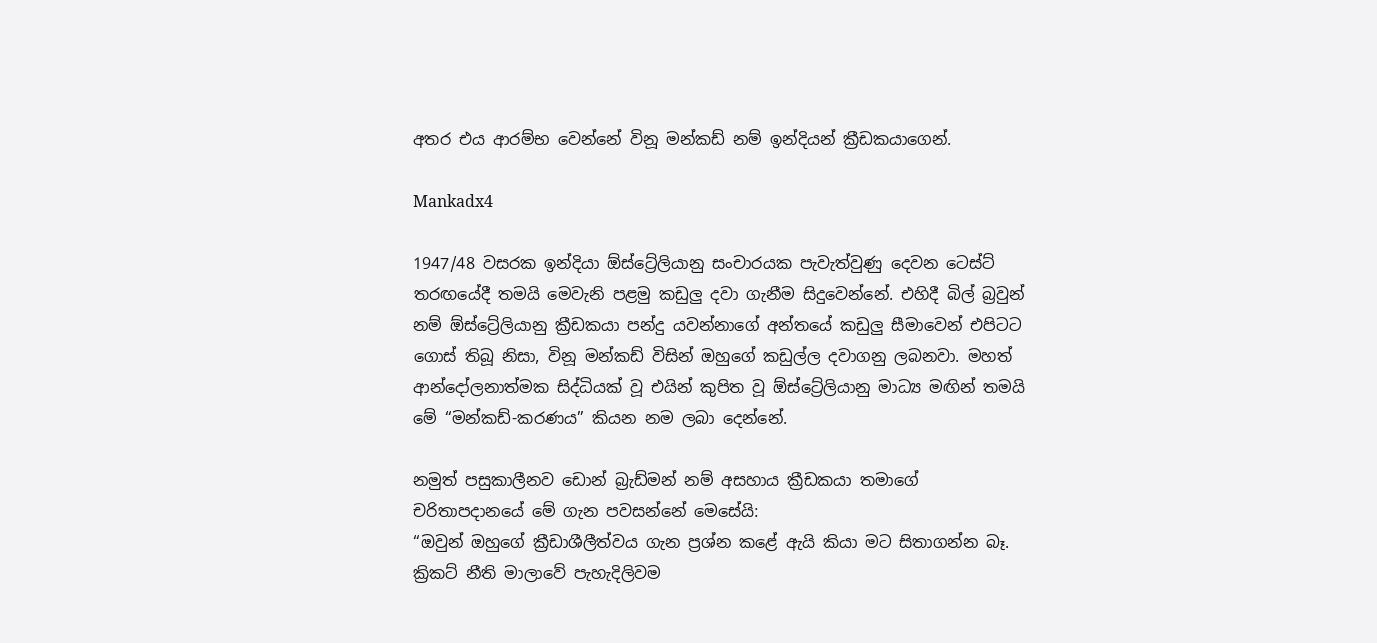අතර එය ආරම්භ වෙන්නේ විනූ මන්කඩ් නම් ඉන්දියන් ක්‍රීඩකයාගෙන්.

Mankadx4

1947/48 වසරක ඉන්දියා ඕස්ට්‍රේලියානු සංචාරයක පැවැත්වුණු දෙවන ටෙස්ට් තරඟයේදී තමයි මෙවැනි පළමු කඩුලු දවා ගැනීම සිදුවෙන්නේ. එහිදී බිල් බ්‍රවුන් නම් ඕස්ට්‍රේලියානු ක්‍රීඩකයා පන්දු යවන්නාගේ අන්තයේ කඩුලු සීමාවෙන් එපිටට ගොස් තිබූ නිසා, විනූ මන්කඩ් විසින් ඔහුගේ කඩුල්ල දවාගනු ලබනවා. මහත් ආන්දෝලනාත්මක සිද්ධියක් වූ එයින් කුපිත වූ ඕස්ට්‍රේලියානු මාධ්‍ය මඟින් තමයි මේ “මන්කඩ්-කරණය” කියන නම ලබා දෙන්නේ.

නමුත් පසුකාලීනව ඩොන් බ්‍රැඩ්මන් නම් අසහාය ක්‍රීඩකයා තමාගේ චරිතාපදානයේ මේ ගැන පවසන්නේ මෙසේයි:
“ඔවුන් ඔහුගේ ක්‍රීඩාශීලීත්වය ගැන ප්‍රශ්න කළේ ඇයි කියා මට සිතාගන්න බෑ. ක්‍රිකට් නීති මාලාවේ පැහැදිලිවම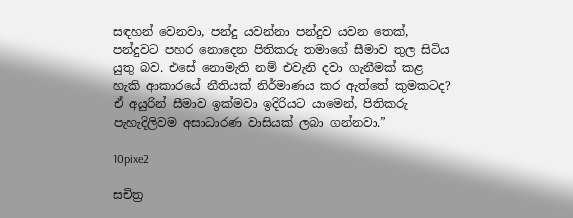සඳහන් වෙනවා, පන්දු යවන්නා පන්දුව යවන තෙක්, පන්දුවට පහර නොදෙන පිතිකරු තමාගේ සීමාව තුල සිටිය යුතු බව. එසේ නොමැති නම් එවැනි දවා ගැනීමක් කළ හැකි ආකාරයේ නීතියක් නිර්මාණය කර ඇත්තේ කුමකටද? ඒ අයුරින් සීමාව ඉක්මවා ඉදිරියට යාමෙන්, පිතිකරු පැහැදිලිවම අසාධාරණ වාසියක් ලබා ගන්නවා.”

10pixe2

සචිත්‍ර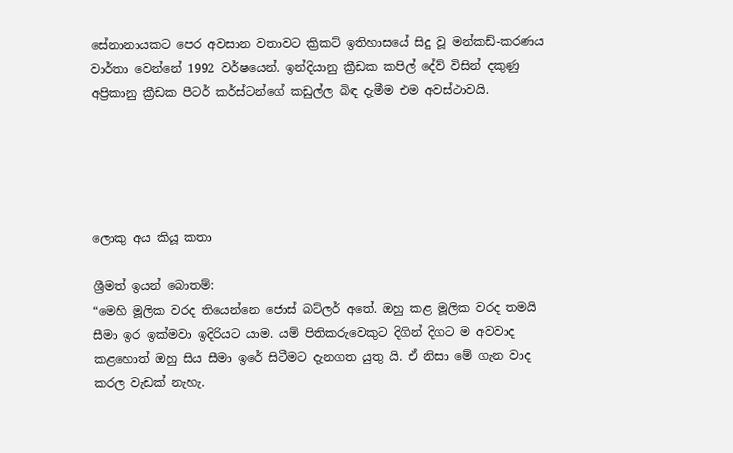සේනානායකට පෙර අවසාන වතාවට ක්‍රිකට් ඉතිහාසයේ සිදු වූ මන්කඩ්-කරණය වාර්තා වෙන්නේ 1992 වර්ෂයෙන්. ඉන්දියානු ක්‍රීඩක කපිල් දේව් විසින් දකුණු අප්‍රිකානු ක්‍රීඩක පීටර් කර්ස්ටන්ගේ කඩුල්ල බිඳ දැමීම එම අවස්ථාවයි.





ලොකු අය කියූ කතා

ශ්‍රීමත් ඉයන් බොතම්:
“මෙහි මූලික වරද තියෙන්නෙ ජොස් බට්ලර් අතේ. ඔහු කළ මූලික වරද තමයි සීමා ඉර ඉක්මවා ඉදිරියට යාම. යම් පිතිකරුවෙකුට දිගින් දිගට ම අවවාද කළහොත් ඔහු සිය සීමා ඉරේ සිටීමට දැනගත යුතු යි. ඒ නිසා මේ ගැන වාද කරල වැඩක් නැහැ.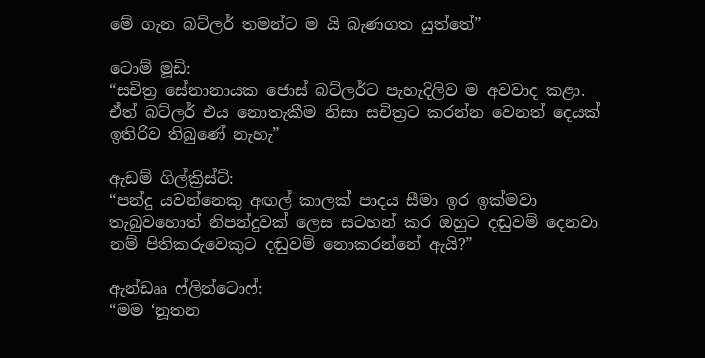මේ ගැන බට්ලර් තමන්ට ම යි බැණගත යුත්තේ”

ටොම් මූඩි:
“සචිත්‍ර සේනානායක ජොස් බට්ලර්ට පැහැදිලිව ම අවවාද කළා. ඒත් බට්ලර් එය නොතැකීම නිසා සචිත්‍රට කරන්න වෙනත් දෙයක් ඉතිරිව තිබුණේ නැහැ”

ඇඩම් ගිල්ක්‍රිස්ට්:
“පන්දු යවන්නෙකු අඟල් කාලක් පාදය සීමා ඉර ඉක්මවා තැබුවහොත් නිපන්දුවක් ලෙස සටහන් කර ඔහුට දඬුවම් දෙනවා නම් පිතිකරුවෙකුට දඬුවම් නොකරන්නේ ඇයි?”

ඇන්ඩෲ ෆ්ලින්ටොෆ්:
“මම ‘නූතන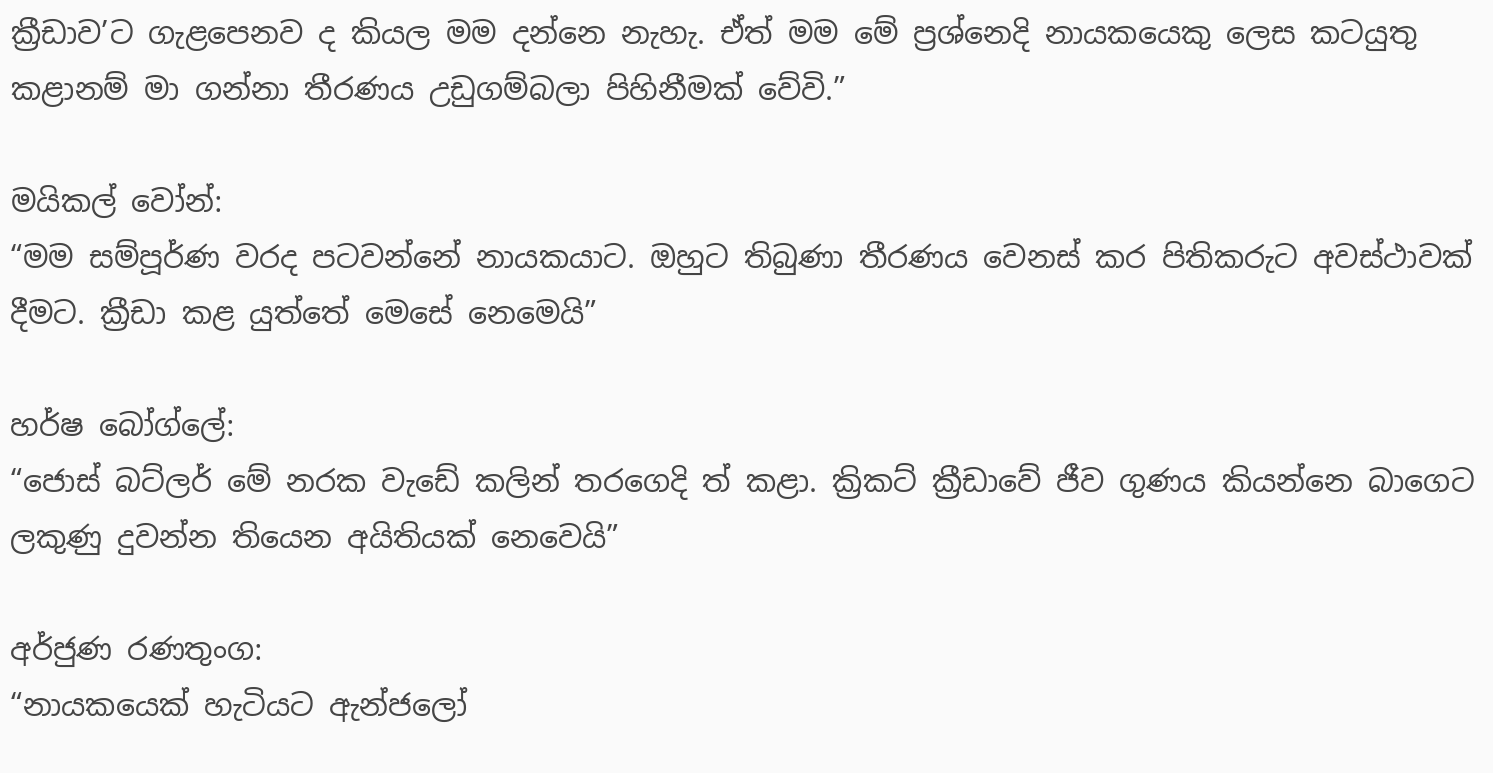ක්‍රීඩාව’ට ගැළපෙනව ද කියල මම දන්නෙ නැහැ. ඒත් මම මේ ප්‍රශ්නෙදි නායකයෙකු ලෙස කටයුතු කළානම් මා ගන්නා තීරණය උඩුගම්බලා පිහිනීමක් වේවි.”

මයිකල් වෝන්:
“මම සම්පූර්ණ වරද පටවන්නේ නායකයාට. ඔහුට තිබුණා තීරණය වෙනස් කර පිතිකරුට අවස්ථාවක් දීමට. ක්‍රීඩා කළ යුත්තේ මෙසේ නෙමෙයි”

හර්ෂ බෝග්ලේ:
“ජොස් බට්ලර් මේ නරක වැඩේ කලින් තරගෙදි ත් කළා. ක්‍රිකට් ක්‍රීඩාවේ ජීව ගුණය කියන්නෙ බාගෙට ලකුණු දුවන්න තියෙන අයිතියක් නෙවෙයි”

අර්ජුණ රණතුංග:
“නායකයෙක් හැටියට ඇන්ජලෝ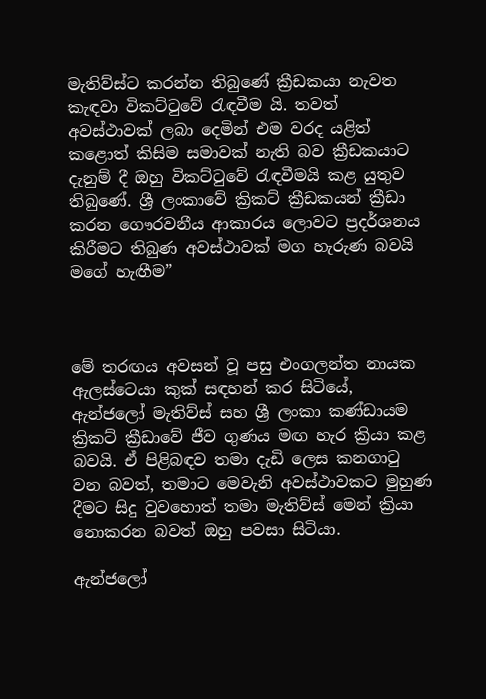මැතිව්ස්ට කරන්න තිබුණේ ක්‍රීඩකයා නැවත කැඳවා විකට්ටුවේ රැඳවීම යි. තවත් අවස්ථාවක් ලබා දෙමින් එම වරද යළිත් කළොත් කිසිම සමාවක් නැති බව ක්‍රීඩකයාට දැනුම් දී ඔහු විකට්ටුවේ රැඳවීමයි කළ යුතුව තිබුණේ. ශ්‍රී ලංකාවේ ක්‍රිකට් ක්‍රීඩකයන් ක්‍රීඩා කරන ගෞරවනීය ආකාරය ලොවට ප්‍රදර්ශනය කිරීමට තිබුණ අවස්ථාවක් මග හැරුණ බවයි මගේ හැඟීම”



මේ තරඟය අවසන් වූ පසු එංගලන්ත නායක ඇලස්ටෙයා කුක් සඳහන් කර සිටියේ, ඇන්ජලෝ මැතිව්ස් සහ ශ්‍රී ලංකා කණ්ඩායම ක්‍රිකට් ක්‍රීඩාවේ ජීව ගුණය මඟ හැර ක්‍රියා කළ බවයි. ඒ පිළිබඳව තමා දැඩි ලෙස කනගාටු වන බවත්, තමාට මෙවැනි අවස්ථාවකට මුහුණ දීමට සිදු වුවහොත් තමා මැතිව්ස් මෙන් ක්‍රියා නොකරන බවත් ඔහු පවසා සිටියා.

ඇන්ජලෝ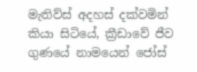මැතිව්ස් අදහස් දක්වමින් කියා සිටියේ, ක්‍රීඩාවේ ජීව ගුණයේ නාමයෙන් ජෝස්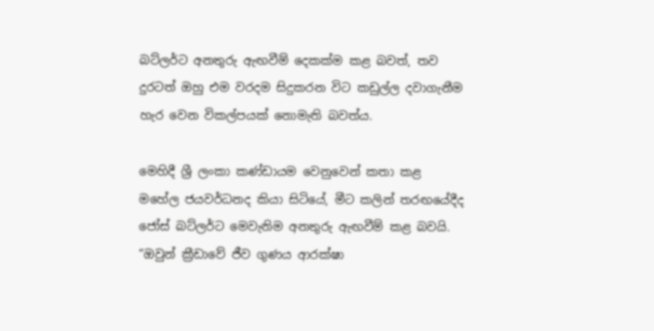බට්ලර්ට අනතුරු ඇඟවීම් දෙකක්ම කළ බවත්, තව දුරටත් ඔහු එම වරදම සිදුකරන විට කඩුල්ල දවාගැනීම හැර වෙන විකල්පයක් නොමැති බවත්ය.

මෙහිදී ශ්‍රී ලංකා කණ්ඩායම වෙනුවෙන් කතා කළ මහේල ජයවර්ධනද කියා සිටියේ, මීට කලින් තරඟයේදීද ජෝස් බට්ලර්ට මෙවැනිම අනතුරු ඇඟවීම් කළ බවයි.
“ඔවුන් ක්‍රීඩාවේ ජීව ගුණය ආරක්ෂා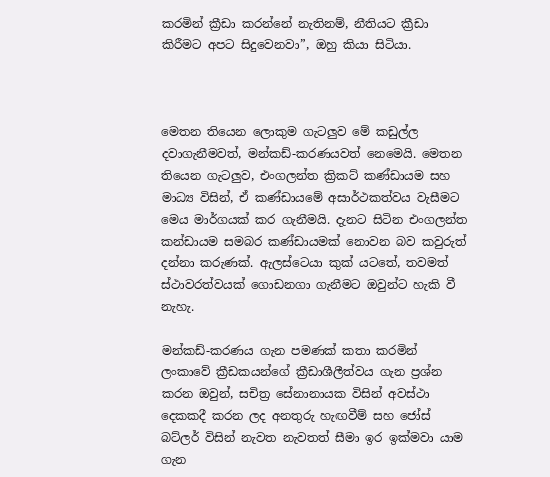කරමින් ක්‍රීඩා කරන්නේ නැතිනම්, නීතියට ක්‍රීඩා කිරීමට අපට සිදුවෙනවා”, ඔහු කියා සිටියා.



මෙතන තියෙන ලොකුම ගැටලුව මේ කඩුල්ල දවාගැනීමවත්, මන්කඩ්-කරණයවත් නෙමෙයි. මෙතන තියෙන ගැටලුව, එංගලන්ත ක්‍රිකට් කණ්ඩායම සහ මාධ්‍ය විසින්, ඒ කණ්ඩායමේ අසාර්ථකත්වය වැසීමට මෙය මාර්ගයක් කර ගැනීමයි. දැනට සිටින එංගලන්ත කන්ඩායම සමබර කණ්ඩායමක් නොවන බව කවුරුත් දන්නා කරුණක්. ඇලස්ටෙයා කුක් යටතේ, තවමත් ස්ථාවරත්වයක් ගොඩනගා ගැනීමට ඔවුන්ට හැකි වී නැහැ.

මන්කඩ්-කරණය ගැන පමණක් කතා කරමින් ලංකාවේ ක්‍රීඩකයන්ගේ ක්‍රීඩාශීලීත්වය ගැන ප්‍රශ්න කරන ඔවුන්, සචිත්‍ර සේනානායක විසින් අවස්ථා දෙකකදී කරන ලද අනතුරු හැඟවීම් සහ ජෝස් බට්ලර් විසින් නැවත නැවතත් සීමා ඉර ඉක්මවා යාම ගැන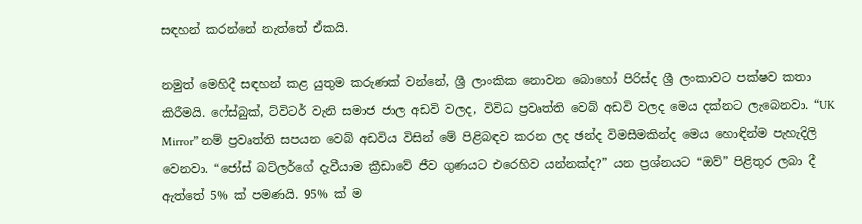සඳහන් කරන්නේ නැත්තේ ඒකයි.

නමුත් මෙහිදී සඳහන් කළ යුතුම කරුණක් වන්නේ, ශ්‍රී ලාංකික නොවන බොහෝ පිරිස්ද ශ්‍රී ලංකාවට පක්ෂව කතා කිරීමයි. ෆේස්බුක්, ට්විටර් වැනි සමාජ ජාල අඩවි වලද, විවිධ ප්‍රවෘත්ති වෙබ් අඩවි වලද මෙය දක්නට ලැබෙනවා. “UK Mirror” නම් ප්‍රවෘත්ති සපයන වෙබ් අඩවිය විසින් මේ පිළිබඳව කරන ලද ඡන්ද විමසීමකින්ද මෙය හොඳින්ම පැහැදිලි වෙනවා. “ජෝස් බට්ලර්ගේ දැවීයාම ක්‍රීඩාවේ ජීව ගුණයට එරෙහිව යන්නක්ද?” යන ප්‍රශ්නයට “ඔව්” පිළිතුර ලබා දී ඇත්තේ 5% ක් පමණයි. 95% ක් ම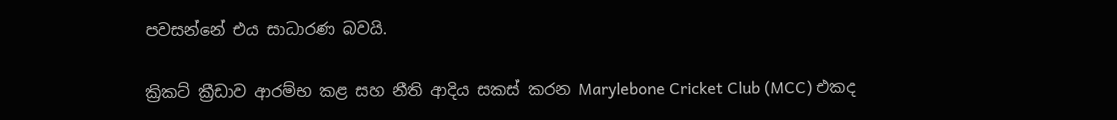පවසන්නේ එය සාධාරණ බවයි.

ක්‍රිකට් ක්‍රීඩාව ආරම්භ කළ සහ නීති ආදිය සකස් කරන Marylebone Cricket Club (MCC) එකද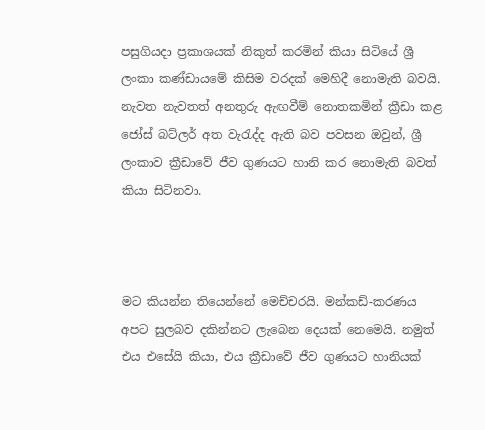පසුගියදා ප්‍රකාශයක් නිකුත් කරමින් කියා සිටියේ ශ්‍රී ලංකා කණ්ඩායමේ කිසිම වරදක් මෙහිදී නොමැති බවයි. නැවත නැවතත් අනතුරු ඇඟවීම් නොතකමින් ක්‍රීඩා කළ ජෝස් බට්ලර් අත වැරැද්ද ඇති බව පවසන ඔවුන්, ශ්‍රී ලංකාව ක්‍රීඩාවේ ජීව ගුණයට හානි කර නොමැති බවත් කියා සිටිනවා.



මට කියන්න තියෙන්නේ මෙච්චරයි. මන්කඩ්-කරණය අපට සුලබව දකින්නට ලැබෙන දෙයක් නෙමෙයි. නමුත් එය එසේයි කියා, එය ක්‍රීඩාවේ ජීව ගුණයට හානියක්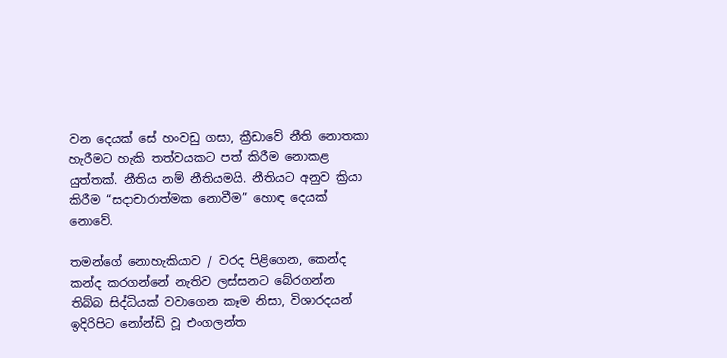වන දෙයක් සේ හංවඩු ගසා, ක්‍රීඩාවේ නීති නොතකා හැරීමට හැකි තත්වයකට පත් කිරීම නොකළ යුත්තක්. නීතිය නම් නීතියමයි. නීතියට අනුව ක්‍රියා කිරීම “සදාචාරාත්මක නොවීම” හොඳ දෙයක් නොවේ.

තමන්ගේ නොහැකියාව / වරද පිළිගෙන, කෙන්ද කන්ද කරගන්නේ නැතිව ලස්සනට බේරගන්න තිබ්බ සිද්ධියක් වවාගෙන කෑම නිසා, විශාරදයන් ඉදිරිපිට නෝන්ඩි වූ එංගලන්ත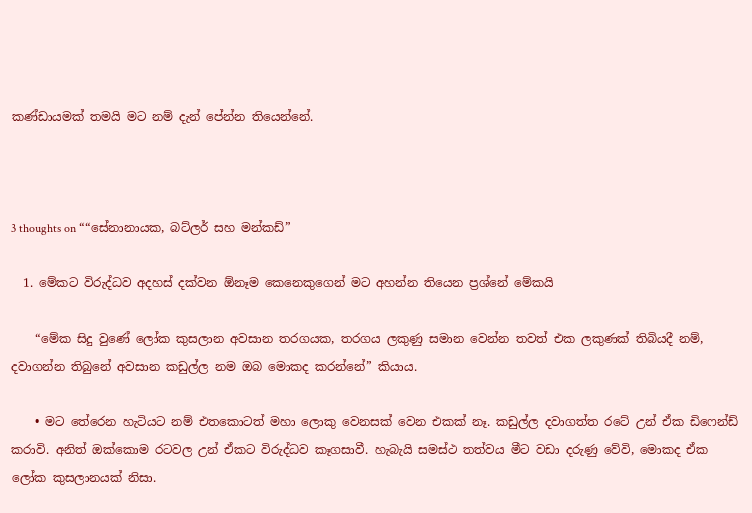කණ්ඩායමක් තමයි මට නම් දැන් පේන්න තියෙන්නේ.



3 thoughts on ““සේනානායක, බට්ලර් සහ මන්කඩ්”

  1. මේකට විරුද්ධව අදහස් දක්වන ඕනෑම කෙනෙකුගෙන් මට අහන්න තියෙන ප්‍රශ්නේ මේකයි

    “මේක සිදු වුණේ ලෝක කුසලාන අවසාන තරගයක, තරගය ලකුණු සමාන වෙන්න තවත් එක ලකුණක් තිබියදී නම්, දවාගන්න තිබුනේ අවසාන කඩුල්ල නම ඔබ මොකද කරන්නේ” කියාය.

    • මට තේරෙන හැටියට නම් එතකොටත් මහා ලොකු වෙනසක් වෙන එකක් නෑ. කඩුල්ල දවාගත්ත රටේ උන් ඒක ඩිෆෙන්ඩ් කරාවි. අනිත් ඔක්කොම රටවල උන් ඒකට විරුද්ධව කෑගසාවී. හැබැයි සමස්ථ තත්වය මීට වඩා දරුණු වේවි, මොකද ඒක ලෝක කුසලානයක් නිසා.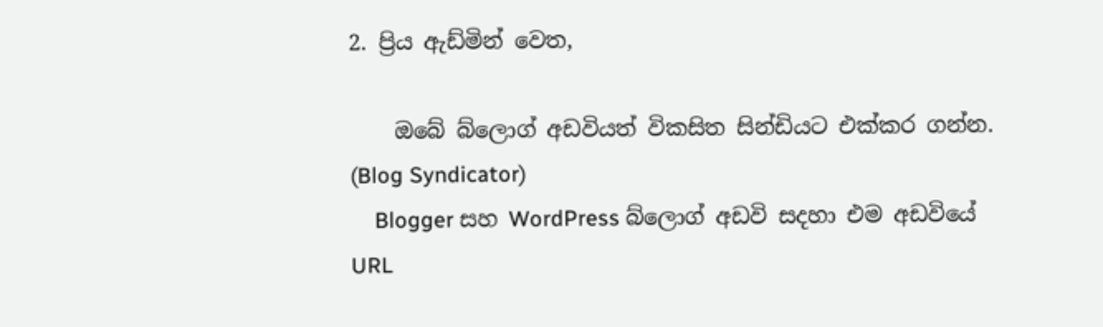2. ප්‍රිය ඇඩ්මින් වෙත,

    ඔබේ බ්ලොග් අඩවියත් විකසිත සින්ඩියට එක්කර ගන්න. (Blog Syndicator)
    Blogger සහ WordPress බ්ලොග් අඩවි සදහා එම අඩවියේ URL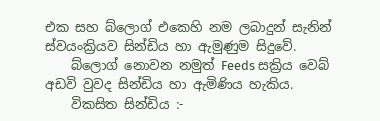එක සහ බ්ලොග් එකෙහි නම ලබාදුන් සැනින් ස්වයංක්‍රියව සින්ඩිය හා ඇමුණුම සිදුවේ.
    බ්ලොග් නොවන නමුත් Feeds සක්‍රිය වෙබ් අඩවි වුවද සින්ඩිය හා ඇමිණිය හැකිය.
    විකසිත සින්ඩිය :-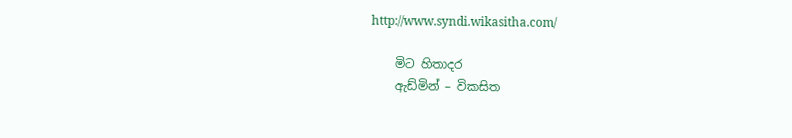http://www.syndi.wikasitha.com/

    මිට හිතාදර
    ඇඩ්මින් – විකසිත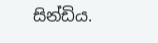සින්ඩිය.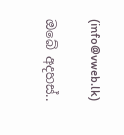(info@vweb.lk)

ඔබේ අදහස්..